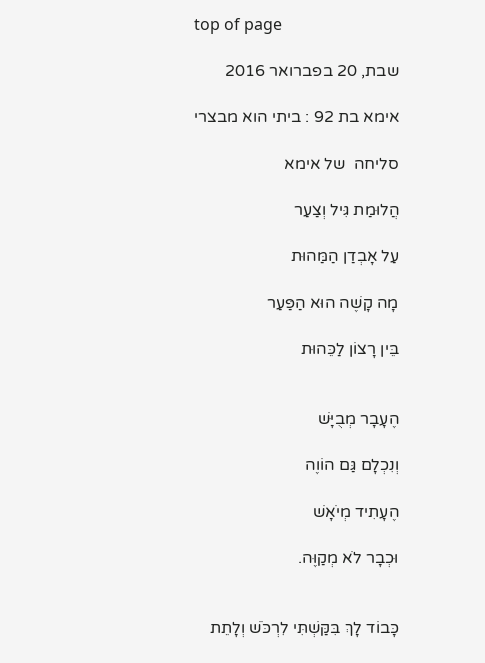top of page

שבת, 20 בפברואר 2016

אימא בת 92 : ביתי הוא מבצרי

סליחה  של אימא

הֲלוּמַת גִּיל וְצַעַר

עַל אָבְדַן הַמַּהוּת

מָה קָשֶׁה הוּא הַפַּעַר

בֵּין רָצוֹן לַכֵּהוּת


הֶעָבָר מְבֻיָּשׁ

וְנִכְלָם גַּם הוֹוֶה

הֶעָתִיד מְיֹאָשׁ

וּכְבָר לֹא מְקַוֶּה.


כָּבוֹד לָךְ בִּקַּשְׁתִּי לִרְכֹּשׁ וְלָתֵת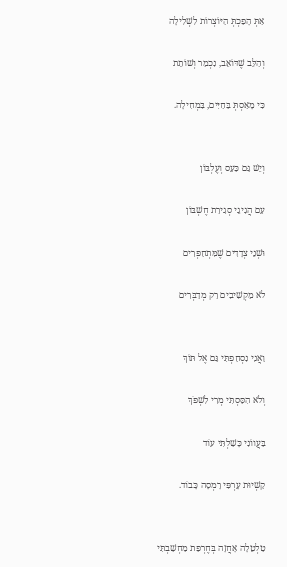אַתְּ הָפַכְתְּ הַיּוֹצְרוֹת לִשְׁלִילָה

וְהַלֵּב שֶׁדּוֹאֵב, נִכְמַר וְשׁוֹתֵת

כִּי מָאַסְתְּ בַּחַיִּים, בִּמְחִילָה.


וְיֵשׁ גַּם כַּעַס וְעֶלְבּוֹן

עִם הֲגִיגֵי סְגִירַת חֶשְׁבּוֹן

וּשְׁנֵי צְדָדִים שֶׁמִּתְחַפְּרִים

לֹא מַקְשִׁיבִים רַק מְדַבְּרִים


וַאֲנִי נִסְחַפְתִּי גַּם אֶל תּוֹךְ

וְלֹא הִסַּסְתִּי מְרִי לִשְׁפֹּךְ

בַּעֲווֹנִי כָּשַׁלְתִּי עוֹד

קַשְׁיוּת עָרְפִּי רָמְסָה כָּבוֹד.


טַלְטֵלָה אָחֲזָה בְּחֶרְפַּת מַחְשַׁבְתִּי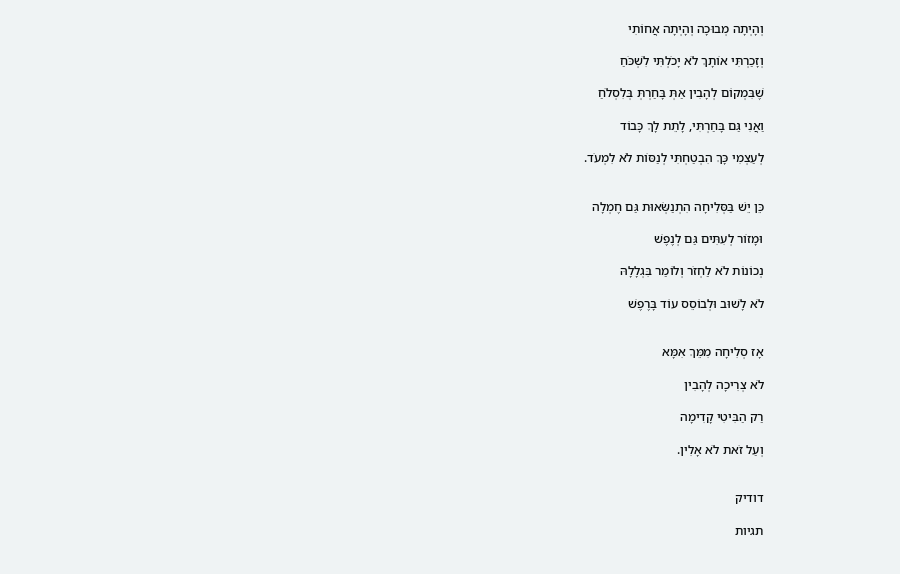וְהָיְתָה מְבוּכָה וְהָיְתָה אֲחוֹתִי

וְזָכַרְתִּי אוֹתָךְ לֹא יָכֹלְתִּי לִשְׁכֹּחַ

שֶׁבִּמְקוֹם לְהָבִין אַתְּ בָּחַרְתְּ בְּלִסְלֹחַ

וַאֲנִי גַּם בָּחַרְתִּי, לָתֵת לָךְ כָּבוֹד

לְעַצְמִי כָּךְ הִבְטַחְתִּי לְנַסּוֹת לֹא לִמְעֹד.


כֵּן יֵשׁ בַּסְּלִיחָה הִתְנַשְּׂאוּת גַּם חֶמְלָה

וּמָזוֹר לְעִתִּים גַּם לְנֶפֶשׁ

נְכוֹנוֹת לֹא לַחְזֹר וְלוֹמַר בִּגְלָלָהּ

לֹא לָשׁוּב וּלְבוֹסֵס עוֹד בָּרֶפֶשׁ


אָז סְלִיחָה מִמֵּךְ אִמָּא

לֹא צְרִיכָה לְהָבִין

רַק הַבִּיטִי קָדִימָה

וְעַל זֹאת לֹא אָלִין.


דודיק

תגיות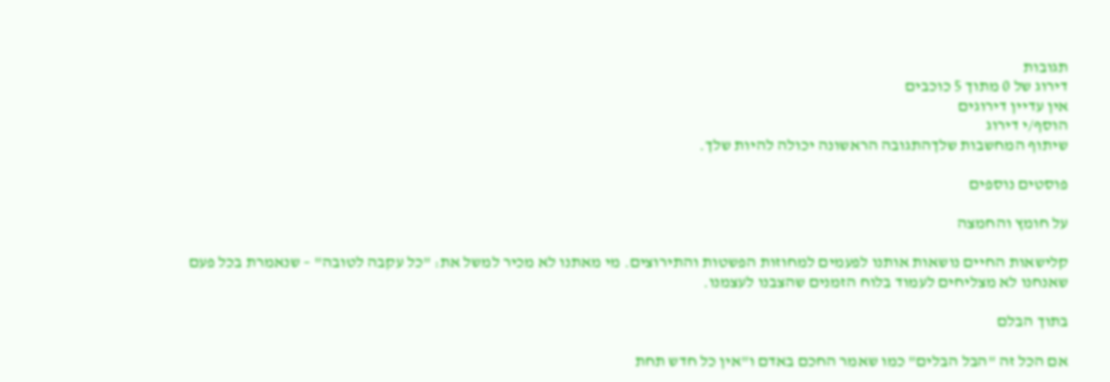תגובות
דירוג של 0 מתוך 5 כוכבים
אין עדיין דירוגים
הוסף/י דירוג
שיתוף המחשבות שלךהתגובה הראשונה יכולה להיות שלך.

פוסטים נוספים

על חומץ והחמצה

קלישאות החיים נושאות אותנו לפעמים למחוזות הפשטות והתירוצים. מי מאתנו לא מכיר למשל את: "כל עקבה לטובה" – שנאמרת בכל פעם שאנחנו לא מצליחים לעמוד בלוח הזמנים שהצבנו לעצמנו.

בתוך הבלם

אם הכל זה "הבל הבלים" כמו שאמר החכם באדם ו"אין כל חדש תחת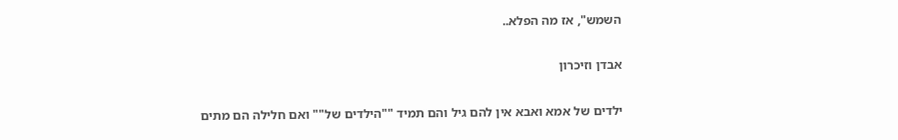השמש", אז מה הפלא..

אבדן וזיכרון

ילדים של אמא ואבא אין להם גיל והם תמיד ""הילדים של"" ואם חלילה הם מתים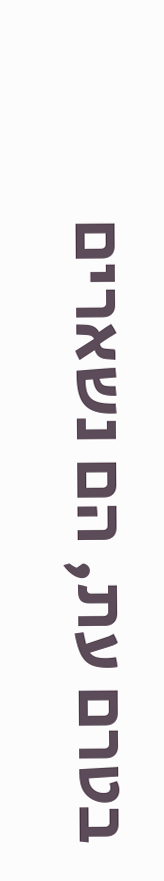בטרם עת, הם נשארים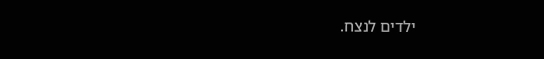ילדים לנצח.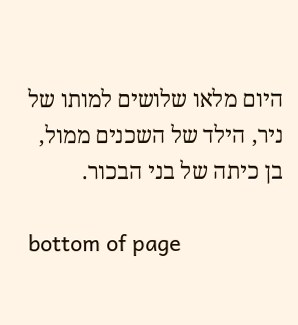היום מלאו שלושים למותו של ניר, הילד של השכנים ממול, בן כיתה של בני הבכור.

bottom of page